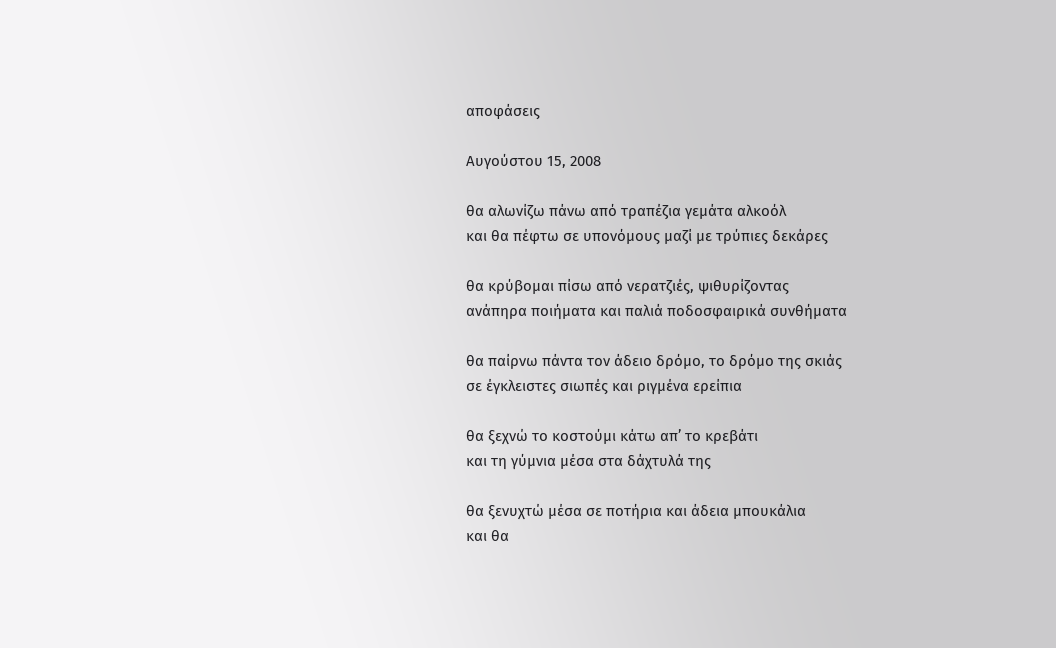αποφάσεις

Αυγούστου 15, 2008

θα αλωνίζω πάνω από τραπέζια γεμάτα αλκοόλ
και θα πέφτω σε υπονόμους μαζί με τρύπιες δεκάρες

θα κρύβομαι πίσω από νερατζιές, ψιθυρίζοντας
ανάπηρα ποιήματα και παλιά ποδοσφαιρικά συνθήματα

θα παίρνω πάντα τον άδειο δρόμο, το δρόμο της σκιάς
σε έγκλειστες σιωπές και ριγμένα ερείπια

θα ξεχνώ το κοστούμι κάτω απ’ το κρεβάτι
και τη γύμνια μέσα στα δάχτυλά της

θα ξενυχτώ μέσα σε ποτήρια και άδεια μπουκάλια
και θα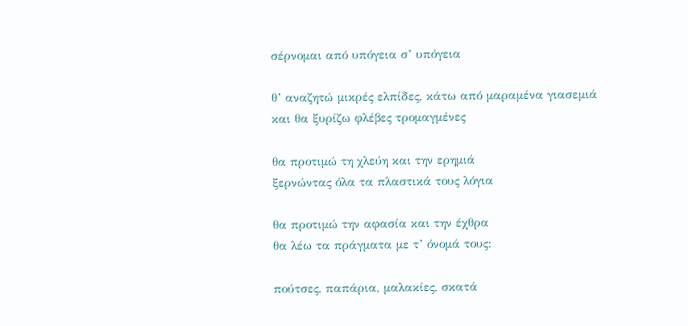σέρνομαι από υπόγεια σ’ υπόγεια

θ’ αναζητώ μικρές ελπίδες, κάτω από μαραμένα γιασεμιά
και θα ξυρίζω φλέβες τρομαγμένες

θα προτιμώ τη χλεύη και την ερημιά
ξερνώντας όλα τα πλαστικά τους λόγια

θα προτιμώ την αφασία και την έχθρα
θα λέω τα πράγματα με τ’ όνομά τους:

πούτσες, παπάρια, μαλακίες, σκατά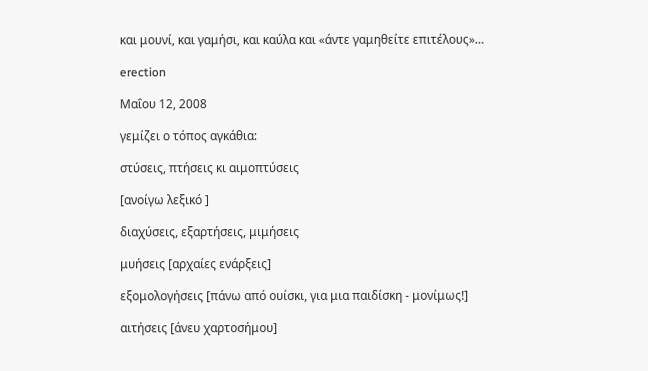και μουνί, και γαμήσι, και καύλα και «άντε γαμηθείτε επιτέλους»…

erection

Μαΐου 12, 2008

γεμίζει ο τόπος αγκάθια:

στύσεις, πτήσεις κι αιμοπτύσεις

[ανοίγω λεξικό ]

διαχύσεις, εξαρτήσεις, μιμήσεις

μυήσεις [αρχαίες ενάρξεις]

εξομολογήσεις [πάνω από ουίσκι, για μια παιδίσκη - μονίμως!]

αιτήσεις [άνευ χαρτοσήμου]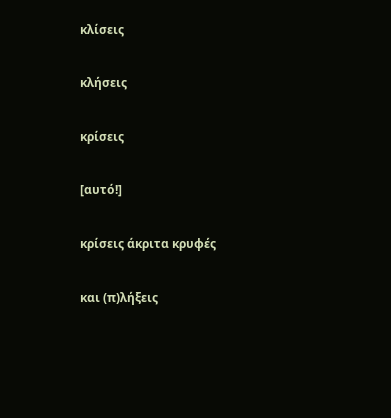κλίσεις

κλήσεις

κρίσεις

[αυτό!]

κρίσεις άκριτα κρυφές

και (π)λήξεις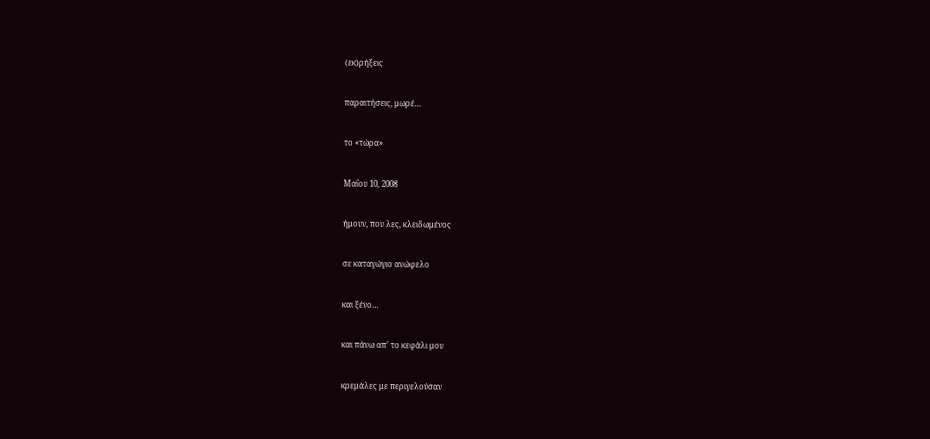(εκ)ρήξεις

παραιτήσεις, μωρέ…

το «τώρα»

Μαΐου 10, 2008

ήμουν, που λες, κλειδωμένος

σε καταγώγιο ανώφελο

και ξένο…

και πάνω απ’ το κεφάλι μου

κρεμάλες με περιγελούσαν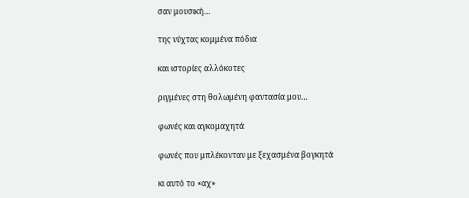σαν μουσική…

της νύχτας κομμένα πόδια

και ιστορίες αλλόκοτες

ριγμένες στη θολωμένη φαντασία μου…

φωνές και αγκομαχητά

φωνές που μπλέκονταν με ξεχασμένα βογκητά

κι αυτό το «αχ»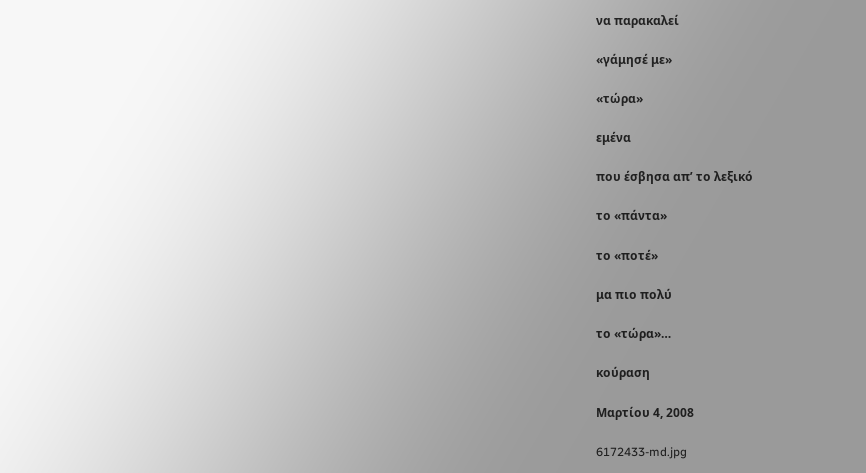να παρακαλεί

«γάμησέ με»

«τώρα»

εμένα

που έσβησα απ’ το λεξικό

το «πάντα»

το «ποτέ»

μα πιο πολύ

το «τώρα»…

κούραση

Μαρτίου 4, 2008

6172433-md.jpg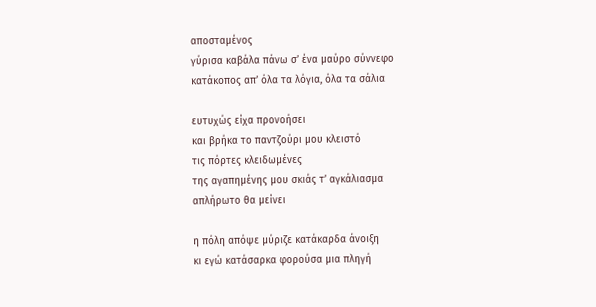αποσταμένος
γύρισα καβάλα πάνω σ’ ένα μαύρο σύννεφο
κατάκοπος απ’ όλα τα λόγια, όλα τα σάλια

ευτυχώς είχα προνοήσει
και βρήκα το παντζούρι μου κλειστό
τις πόρτες κλειδωμένες
της αγαπημένης μου σκιάς τ’ αγκάλιασμα
απλήρωτο θα μείνει

η πόλη απόψε μύριζε κατάκαρδα άνοιξη
κι εγώ κατάσαρκα φορούσα μια πληγή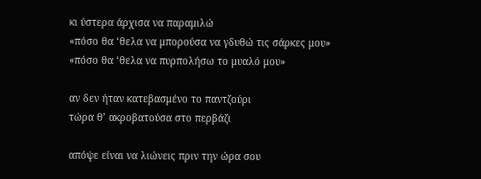κι ύστερα άρχισα να παραμιλώ
«πόσο θα ‘θελα να μπορούσα να γδυθώ τις σάρκες μου»
«πόσο θα ‘θελα να πυρπολήσω το μυαλό μου»

αν δεν ήταν κατεβασμένο το παντζούρι
τώρα θ’ ακροβατούσα στο περβάζι

απόψε είναι να λιώνεις πριν την ώρα σου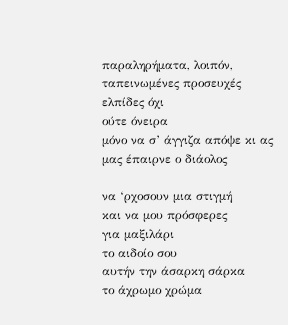παραληρήματα, λοιπόν, ταπεινωμένες προσευχές
ελπίδες όχι
ούτε όνειρα
μόνο να σ’ άγγιζα απόψε κι ας μας έπαιρνε ο διάολος

να ‘ρχοσουν μια στιγμή
και να μου πρόσφερες
για μαξιλάρι
το αιδοίο σου
αυτήν την άσαρκη σάρκα
το άχρωμο χρώμα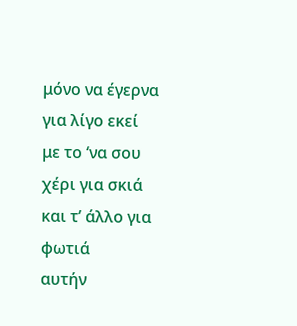μόνο να έγερνα για λίγο εκεί
με το ‘να σου χέρι για σκιά
και τ’ άλλο για φωτιά
αυτήν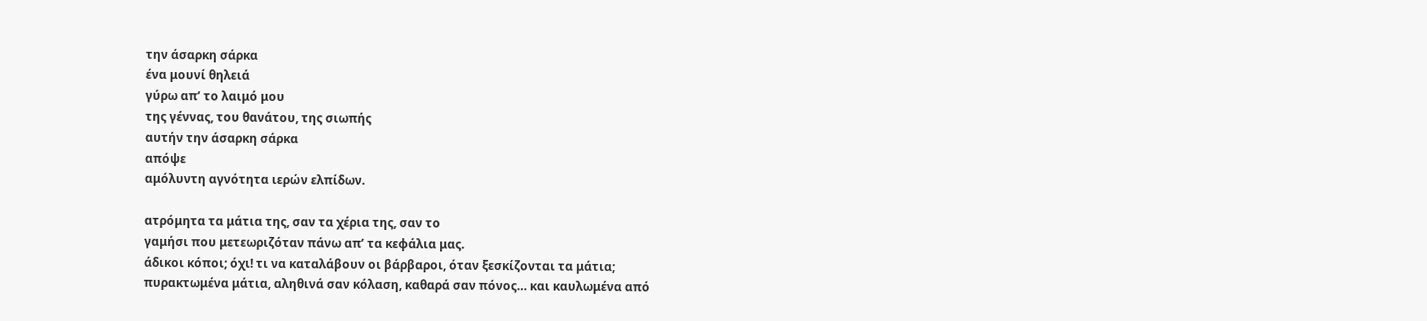την άσαρκη σάρκα
ένα μουνί θηλειά
γύρω απ’ το λαιμό μου
της γέννας, του θανάτου, της σιωπής
αυτήν την άσαρκη σάρκα
απόψε
αμόλυντη αγνότητα ιερών ελπίδων.

ατρόμητα τα μάτια της, σαν τα χέρια της, σαν το
γαμήσι που μετεωριζόταν πάνω απ’ τα κεφάλια μας.
άδικοι κόποι; όχι! τι να καταλάβουν οι βάρβαροι, όταν ξεσκίζονται τα μάτια;
πυρακτωμένα μάτια, αληθινά σαν κόλαση, καθαρά σαν πόνος… και καυλωμένα από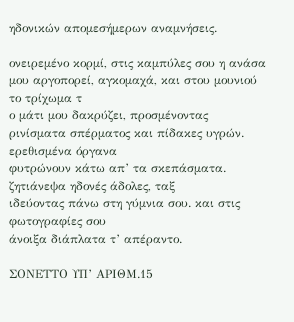ηδονικών απομεσήμερων αναμνήσεις.

ονειρεμένο κορμί, στις καμπύλες σου η ανάσα
μου αργοπορεί, αγκομαχά, και στου μουνιού το τρίχωμα τ
ο μάτι μου δακρύζει, προσμένοντας
ρινίσματα σπέρματος και πίδακες υγρών. ερεθισμένα όργανα
φυτρώνουν κάτω απ’ τα σκεπάσματα. ζητιάνεψα ηδονές άδολες, ταξ
ιδεύοντας πάνω στη γύμνια σου. και στις φωτογραφίες σου
άνοιξα διάπλατα τ’ απέραντο.

ΣΟΝΕΤΤΟ ΥΠ’ ΑΡΙΘΜ.15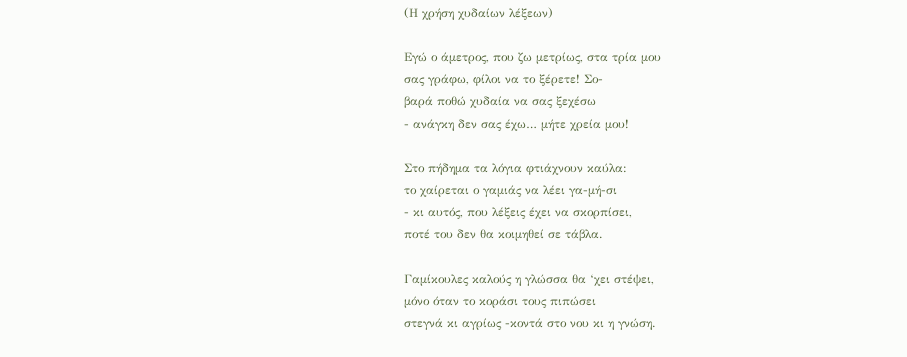(Η χρήση χυδαίων λέξεων)

Εγώ ο άμετρος, που ζω μετρίως, στα τρία μου
σας γράφω, φίλοι να το ξέρετε! Σο-
βαρά ποθώ χυδαία να σας ξεχέσω
- ανάγκη δεν σας έχω… μήτε χρεία μου!

Στο πήδημα τα λόγια φτιάχνουν καύλα:
το χαίρεται ο γαμιάς να λέει γα-μή-σι
- κι αυτός, που λέξεις έχει να σκορπίσει,
ποτέ του δεν θα κοιμηθεί σε τάβλα.

Γαμίκουλες καλούς η γλώσσα θα ‘χει στέψει,
μόνο όταν το κοράσι τους πιπώσει
στεγνά κι αγρίως -κοντά στο νου κι η γνώση.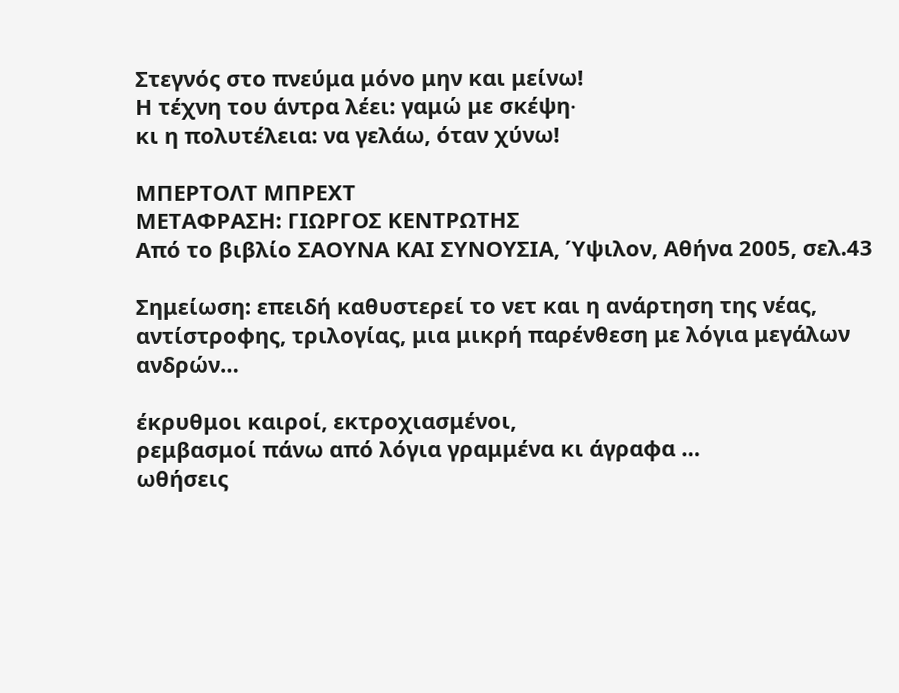Στεγνός στο πνεύμα μόνο μην και μείνω!
Η τέχνη του άντρα λέει: γαμώ με σκέψη∙
κι η πολυτέλεια: να γελάω, όταν χύνω!

ΜΠΕΡΤΟΛΤ ΜΠΡΕΧΤ
ΜΕΤΑΦΡΑΣΗ: ΓΙΩΡΓΟΣ ΚΕΝΤΡΩΤΗΣ
Από το βιβλίο ΣΑΟΥΝΑ ΚΑΙ ΣΥΝΟΥΣΙΑ, Ύψιλον, Αθήνα 2005, σελ.43

Σημείωση: επειδή καθυστερεί το νετ και η ανάρτηση της νέας, αντίστροφης, τριλογίας, μια μικρή παρένθεση με λόγια μεγάλων ανδρών…

έκρυθμοι καιροί, εκτροχιασμένοι,
ρεμβασμοί πάνω από λόγια γραμμένα κι άγραφα …
ωθήσεις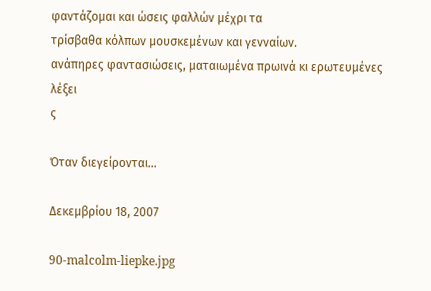φαντάζομαι και ώσεις φαλλών μέχρι τα
τρίσβαθα κόλπων μουσκεμένων και γενναίων.
ανάπηρες φαντασιώσεις, ματαιωμένα πρωινά κι ερωτευμένες λέξει
ς

Όταν διεγείρονται…

Δεκεμβρίου 18, 2007

90-malcolm-liepke.jpg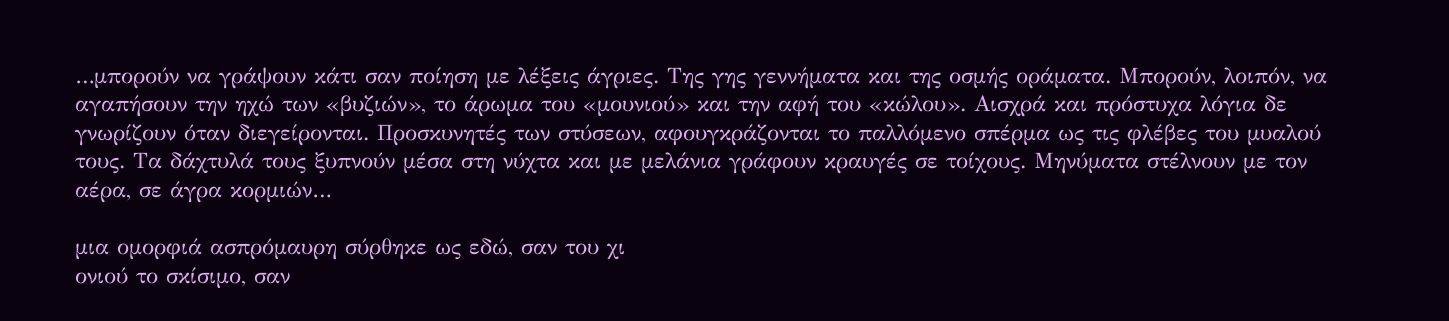…μπορούν να γράψουν κάτι σαν ποίηση με λέξεις άγριες. Της γης γεννήματα και της οσμής οράματα. Μπορούν, λοιπόν, να αγαπήσουν την ηχώ των «βυζιών», το άρωμα του «μουνιού» και την αφή του «κώλου». Αισχρά και πρόστυχα λόγια δε γνωρίζουν όταν διεγείρονται. Προσκυνητές των στύσεων, αφουγκράζονται το παλλόμενο σπέρμα ως τις φλέβες του μυαλού τους. Τα δάχτυλά τους ξυπνούν μέσα στη νύχτα και με μελάνια γράφουν κραυγές σε τοίχους. Μηνύματα στέλνουν με τον αέρα, σε άγρα κορμιών…

μια ομορφιά ασπρόμαυρη σύρθηκε ως εδώ, σαν του χι
ονιού το σκίσιμο, σαν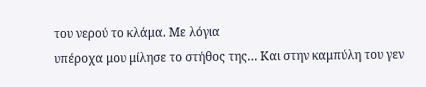του νερού το κλάμα. Με λόγια
υπέροχα μου μίλησε το στήθος της… Και στην καμπύλη του γεν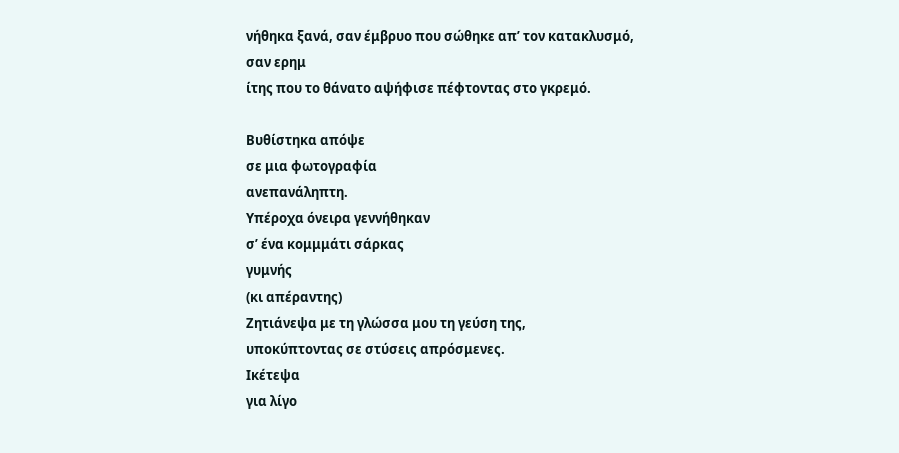νήθηκα ξανά, σαν έμβρυο που σώθηκε απ’ τον κατακλυσμό, σαν ερημ
ίτης που το θάνατο αψήφισε πέφτοντας στο γκρεμό.

Βυθίστηκα απόψε
σε μια φωτογραφία
ανεπανάληπτη.
Yπέροχα όνειρα γεννήθηκαν
σ’ ένα κομμμάτι σάρκας
γυμνής
(κι απέραντης)
Zητιάνεψα με τη γλώσσα μου τη γεύση της,
υποκύπτοντας σε στύσεις απρόσμενες.
Iκέτεψα
για λίγο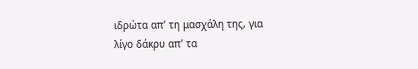ιδρώτα απ’ τη μασχάλη της, για
λίγο δάκρυ απ’ τα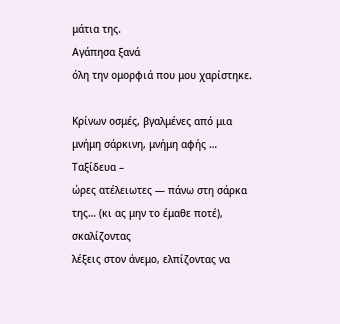μάτια της.
Aγάπησα ξανά
όλη την ομορφιά που μου χαρίστηκε.

Κρίνων οσμές, βγαλμένες από μια μνήμη σάρκινη, μνήμη αφής … Tαξίδευα –
ώρες ατέλειωτες — πάνω στη σάρκα της… (κι ας μην το έμαθε ποτέ), σκαλίζοντας
λέξεις στον άνεμο, ελπίζοντας να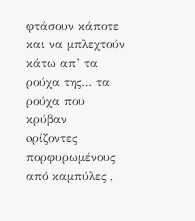φτάσουν κάποτε και να μπλεχτούν κάτω απ’ τα ρούχα της… τα ρούχα που κρύβαν
oρίζοντες πορφυρωμένους από καμπύλες ,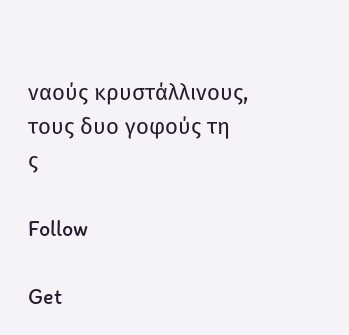ναούς κρυστάλλινους, τους δυο γοφούς τη
ς

Follow

Get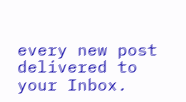every new post delivered to your Inbox.